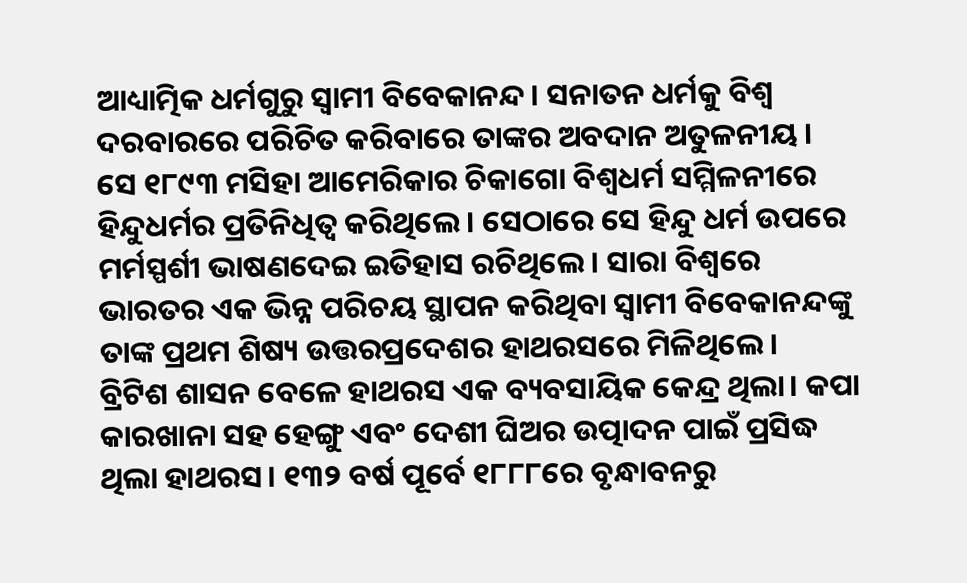ଆଧ୍ୟାତ୍ମିକ ଧର୍ମଗୁରୁ ସ୍ୱାମୀ ବିବେକାନନ୍ଦ। ସନାତନ ଧର୍ମକୁ ବିଶ୍ୱ ଦରବାରରେ ପରିଚିତ କରିବାରେ ତାଙ୍କର ଅବଦାନ ଅତୁଳନୀୟ । ସେ ୧୮୯୩ ମସିହା ଆମେରିକାର ଚିକାଗୋ ବିଶ୍ୱଧର୍ମ ସମ୍ମିଳନୀରେ ହିନ୍ଦୁଧର୍ମର ପ୍ରତିନିଧିତ୍ୱ କରିଥିଲେ। ସେଠାରେ ସେ ହିନ୍ଦୁ ଧର୍ମ ଉପରେ ମର୍ମସ୍ପର୍ଶୀ ଭାଷଣଦେଇ ଇତିହାସ ରଚିଥିଲେ। ସାରା ବିଶ୍ୱରେ ଭାରତର ଏକ ଭିନ୍ନ ପରିଚୟ ସ୍ଥାପନ କରିଥିବା ସ୍ୱାମୀ ବିବେକାନନ୍ଦଙ୍କୁ ତାଙ୍କ ପ୍ରଥମ ଶିଷ୍ୟ ଉତ୍ତରପ୍ରଦେଶର ହାଥରସରେ ମିଳିଥିଲେ।
ବ୍ରିଟିଶ ଶାସନ ବେଳେ ହାଥରସ ଏକ ବ୍ୟବସାୟିକ କେନ୍ଦ୍ର ଥିଲା। କପା କାରଖାନା ସହ ହେଙ୍ଗୁ ଏବଂ ଦେଶୀ ଘିଅର ଉତ୍ପାଦନ ପାଇଁ ପ୍ରସିଦ୍ଧ ଥିଲା ହାଥରସ। ୧୩୨ ବର୍ଷ ପୂର୍ବେ ୧୮୮୮ରେ ବୃନ୍ଧାବନରୁ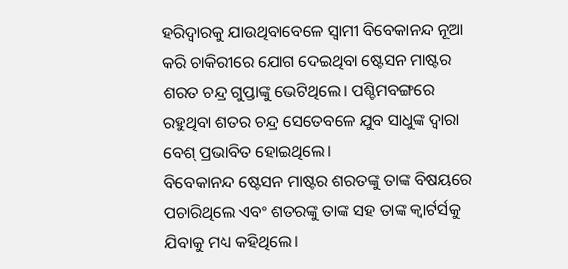ହରିଦ୍ୱାରକୁ ଯାଉଥିବାବେଳେ ସ୍ୱାମୀ ବିବେକାନନ୍ଦ ନୂଆ କରି ଚାକିରୀରେ ଯୋଗ ଦେଇଥିବା ଷ୍ଟେସନ ମାଷ୍ଟର ଶରତ ଚନ୍ଦ୍ର ଗୁପ୍ତାଙ୍କୁ ଭେଟିଥିଲେ। ପଶ୍ଚିମବଙ୍ଗରେ ରହୁଥିବା ଶତର ଚନ୍ଦ୍ର ସେତେବଳେ ଯୁବ ସାଧୁଙ୍କ ଦ୍ୱାରା ବେଶ୍ ପ୍ରଭାବିତ ହୋଇଥିଲେ।
ବିବେକାନନ୍ଦ ଷ୍ଟେସନ ମାଷ୍ଟର ଶରତଙ୍କୁ ତାଙ୍କ ବିଷୟରେ ପଚାରିଥିଲେ ଏବଂ ଶତରଙ୍କୁ ତାଙ୍କ ସହ ତାଙ୍କ କ୍ୱାର୍ଟର୍ସକୁ ଯିବାକୁ ମଧ୍ୟ କହିଥିଲେ।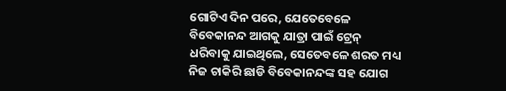ଗୋଟିଏ ଦିନ ପରେ, ଯେତେବେଳେ ବିବେକାନନ୍ଦ ଆଗକୁ ଯାତ୍ରା ପାଇଁ ଟ୍ରେନ୍ ଧରିବାକୁ ଯାଇଥିଲେ, ସେତେବଳେ ଶରତ ମଧ୍ୟ ନିଜ ଚାକିରି ଛାଡି ବିବେକାନନ୍ଦଙ୍କ ସହ ଯୋଗ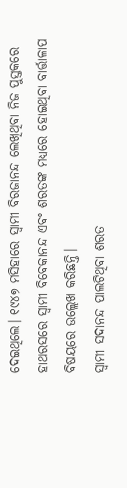ଦେଇଥିଲେ। ୧୯୪୭ ମସିହାରେ ସ୍ୱାମୀ ବିରଜାନନ୍ଦ ଲେଖିଥିବା ନିଜ ପୁସ୍ତକରେ ହାଥରସରେ ସ୍ୱାମୀ ବିବେକାନନ୍ଦ ଏବଂ ଶରତଙ୍କ ମଧ୍ୟରେ ହୋଇଥିବା ବାର୍ତ୍ତାଳାପ ବିଷୟରେ ଉଲ୍ଲେଖ କରିଛନ୍ତି।
ସ୍ୱାମୀ ସଦାନନ୍ଦ ପାଲଟିଥିବା ଶରତ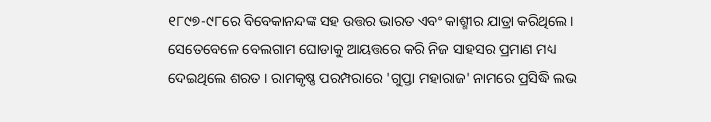୧୮୯୭-୯୮ରେ ବିବେକାନନ୍ଦଙ୍କ ସହ ଉତ୍ତର ଭାରତ ଏବଂ କାଶ୍ମୀର ଯାତ୍ରା କରିଥିଲେ। ସେତେବେଳେ ବେଲଗାମ ଘୋଡାକୁ ଆୟତ୍ତରେ କରି ନିଜ ସାହସର ପ୍ରମାଣ ମଧ୍ୟ ଦେଇଥିଲେ ଶରତ । ରାମକୃଷ୍ଣ ପରମ୍ପରାରେ 'ଗୁପ୍ତା ମହାରାଜ' ନାମରେ ପ୍ରସିଦ୍ଧି ଲଭ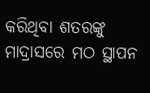କରିଥିବା ଶତରଙ୍କୁ ମାଦ୍ରାସରେ ମଠ ସ୍ଥାପନ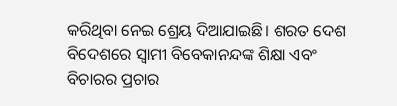କରିଥିବା ନେଇ ଶ୍ରେୟ ଦିଆଯାଇଛି। ଶରତ ଦେଶ ବିଦେଶରେ ସ୍ୱାମୀ ବିବେକାନନ୍ଦଙ୍କ ଶିକ୍ଷା ଏବଂ ବିଚାରର ପ୍ରଚାର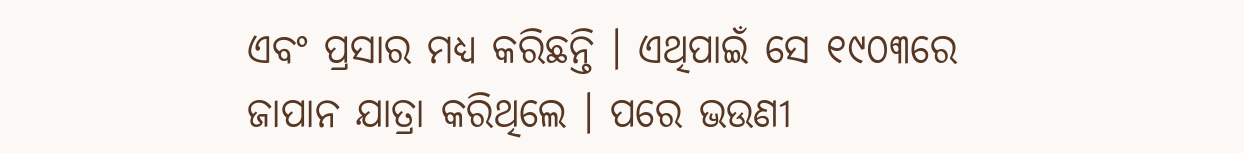ଏବଂ ପ୍ରସାର ମଧ୍ୟ କରିଛନ୍ତି । ଏଥିପାଇଁ ସେ ୧୯୦୩ରେ ଜାପାନ ଯାତ୍ରା କରିଥିଲେ । ପରେ ଭଉଣୀ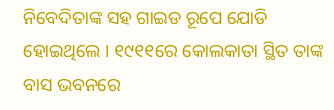ନିବେଦିତାଙ୍କ ସହ ଗାଇଡ ରୂପେ ଯୋଡି ହୋଇଥିଲେ । ୧୯୧୧ରେ କୋଲକାତା ସ୍ଥିତ ତାଙ୍କ ବାସ ଭବନରେ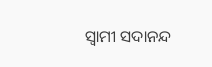ସ୍ୱାମୀ ସଦାନନ୍ଦ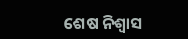ଶେଷ ନିଶ୍ବାସ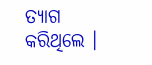ତ୍ୟାଗ କରିଥିଲେ ।